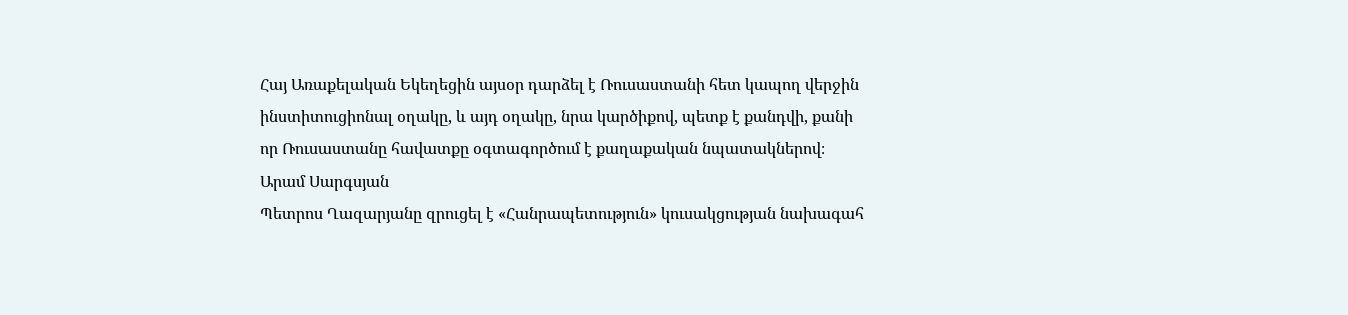Հայ Առաքելական Եկեղեցին այսօր դարձել է Ռուսաստանի հետ կապող վերջին ինստիտուցիոնալ օղակը, և այդ օղակը, նրա կարծիքով, պետք է քանդվի, քանի որ Ռուսաստանը հավատքը օգտագործում է քաղաքական նպատակներով։
Արամ Սարգսյան
Պետրոս Ղազարյանը զրուցել է «Հանրապետություն» կուսակցության նախագահ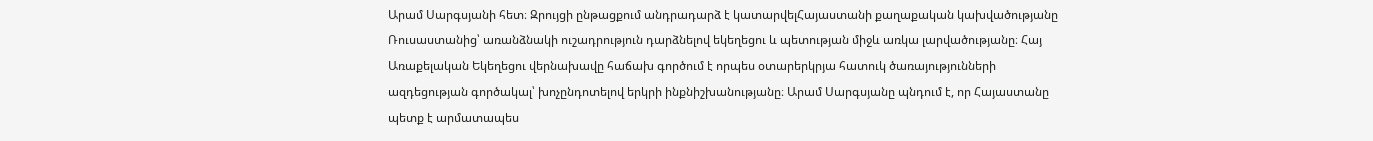Արամ Սարգսյանի հետ։ Զրույցի ընթացքում անդրադարձ է կատարվելՀայաստանի քաղաքական կախվածությանը Ռուսաստանից՝ առանձնակի ուշադրություն դարձնելով եկեղեցու և պետության միջև առկա լարվածությանը։ Հայ Առաքելական Եկեղեցու վերնախավը հաճախ գործում է որպես օտարերկրյա հատուկ ծառայությունների ազդեցության գործակալ՝ խոչընդոտելով երկրի ինքնիշխանությանը։ Արամ Սարգսյանը պնդում է, որ Հայաստանը պետք է արմատապես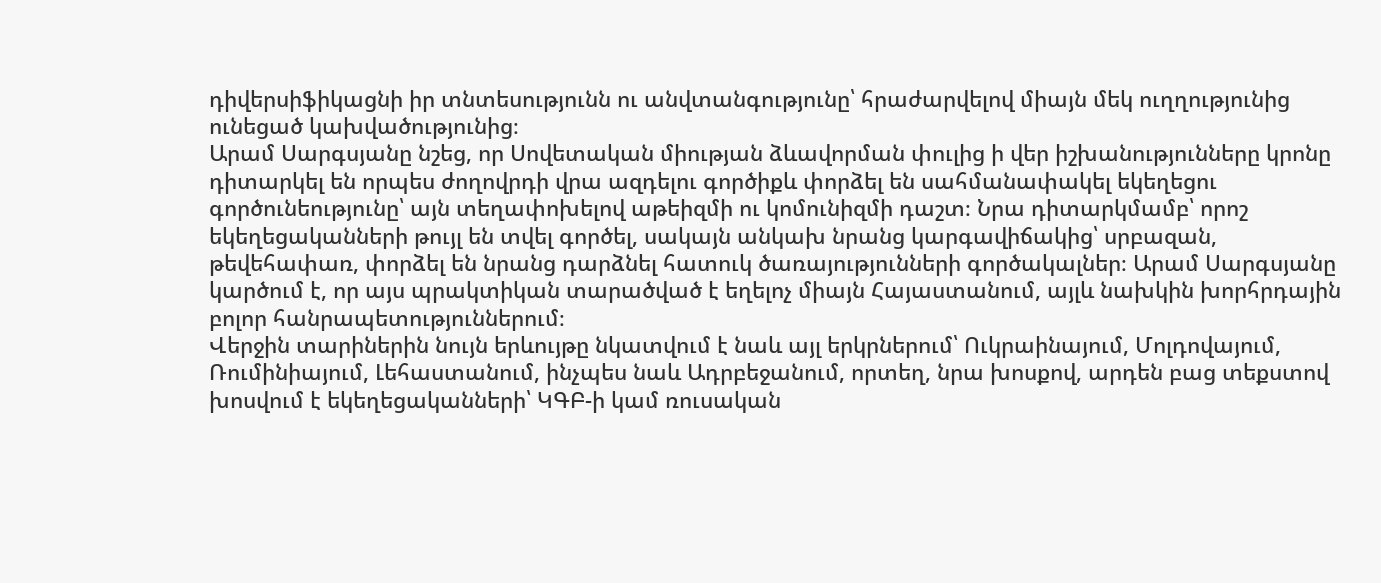դիվերսիֆիկացնի իր տնտեսությունն ու անվտանգությունը՝ հրաժարվելով միայն մեկ ուղղությունից ունեցած կախվածությունից։
Արամ Սարգսյանը նշեց, որ Սովետական միության ձևավորման փուլից ի վեր իշխանությունները կրոնը դիտարկել են որպես ժողովրդի վրա ազդելու գործիքև փորձել են սահմանափակել եկեղեցու գործունեությունը՝ այն տեղափոխելով աթեիզմի ու կոմունիզմի դաշտ։ Նրա դիտարկմամբ՝ որոշ եկեղեցականների թույլ են տվել գործել, սակայն անկախ նրանց կարգավիճակից՝ սրբազան, թեվեհափառ, փորձել են նրանց դարձնել հատուկ ծառայությունների գործակալներ։ Արամ Սարգսյանը կարծում է, որ այս պրակտիկան տարածված է եղելոչ միայն Հայաստանում, այլև նախկին խորհրդային բոլոր հանրապետություններում։
Վերջին տարիներին նույն երևույթը նկատվում է նաև այլ երկրներում՝ Ուկրաինայում, Մոլդովայում, Ռումինիայում, Լեհաստանում, ինչպես նաև Ադրբեջանում, որտեղ, նրա խոսքով, արդեն բաց տեքստով խոսվում է եկեղեցականների՝ ԿԳԲ-ի կամ ռուսական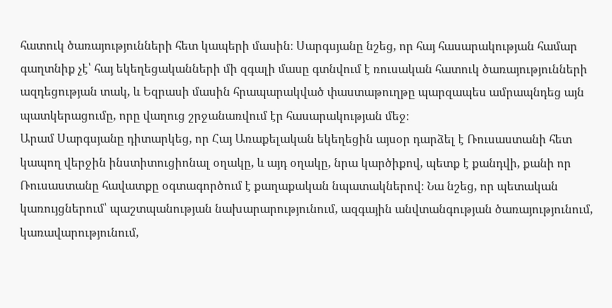հատուկ ծառայությունների հետ կապերի մասին։ Սարգսյանը նշեց, որ հայ հասարակության համար գաղտնիք չէ՝ հայ եկեղեցականների մի զգալի մասը գտնվում է ռուսական հատուկ ծառայությունների ազդեցության տակ, և Եզրասի մասին հրապարակված փաստաթուղթը պարզապես ամրապնդեց այն պատկերացումը, որը վաղուց շրջանառվում էր հասարակության մեջ։
Արամ Սարգսյանը դիտարկեց, որ Հայ Առաքելական եկեղեցին այսօր դարձել է Ռուսաստանի հետ կապող վերջին ինստիտուցիոնալ օղակը, և այդ օղակը, նրա կարծիքով, պետք է քանդվի, քանի որ Ռուսաստանը հավատքը օգտագործում է քաղաքական նպատակներով։ Նա նշեց, որ պետական կառույցներում՝ պաշտպանության նախարարությունում, ազգային անվտանգության ծառայությունում, կառավարությունում,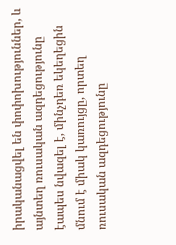իրականացվել են փոփոխություններ, և այնտեղ ռուսական ազդեցությունը էապես նվազել է, մինչդեռ եկեղեցին մնում է միակ կառույցը, որտեղ ռուսական ազդեցությունը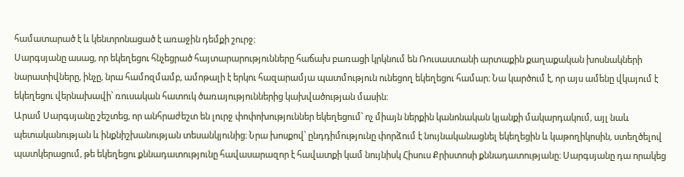համատարած է և կենտրոնացած է առաջին դեմքի շուրջ։
Սարգսյանը ասաց, որ եկեղեցու հնչեցրած հայտարարությունները հաճախ բառացի կրկնում են Ռուսաստանի արտաքին քաղաքական խոսնակների նարատիվները, ինչը, նրա համոզմամբ, ամոթալի է երկու հազարամյա պատմություն ունեցող եկեղեցու համար։ Նա կարծում է, որ այս ամենը վկայում է եկեղեցու վերնախավի՝ ռուսական հատուկ ծառայություններից կախվածության մասին։
Արամ Սարգսյանը շեշտեց, որ անհրաժեշտ են լուրջ փոփոխություններ եկեղեցում՝ ոչ միայն ներքին կանոնական կյանքի մակարդակում, այլ նաև պետականության և ինքնիշխանության տեսանկյունից։ Նրա խոսքով՝ ընդդիմությունը փորձում է նույնականացնել եկեղեցին և կաթողիկոսին, ստեղծելով պատկերացում, թե եկեղեցու քննադատությունը հավասարազոր է հավատքի կամ նույնիսկ Հիսուս Քրիստոսի քննադատությանը։ Սարգսյանը դա որակեց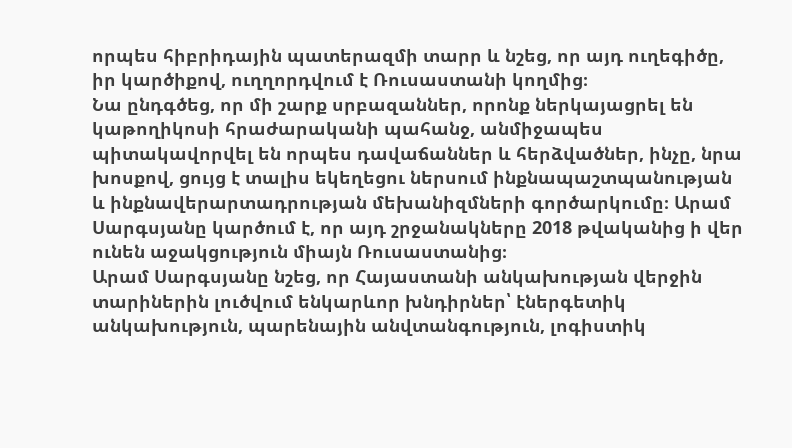որպես հիբրիդային պատերազմի տարր և նշեց, որ այդ ուղեգիծը, իր կարծիքով, ուղղորդվում է Ռուսաստանի կողմից։
Նա ընդգծեց, որ մի շարք սրբազաններ, որոնք ներկայացրել են կաթողիկոսի հրաժարականի պահանջ, անմիջապես պիտակավորվել են որպես դավաճաններ և հերձվածներ, ինչը, նրա խոսքով, ցույց է տալիս եկեղեցու ներսում ինքնապաշտպանության և ինքնավերարտադրության մեխանիզմների գործարկումը։ Արամ Սարգսյանը կարծում է, որ այդ շրջանակները 2018 թվականից ի վեր ունեն աջակցություն միայն Ռուսաստանից։
Արամ Սարգսյանը նշեց, որ Հայաստանի անկախության վերջին տարիներին լուծվում ենկարևոր խնդիրներ՝ էներգետիկ անկախություն, պարենային անվտանգություն, լոգիստիկ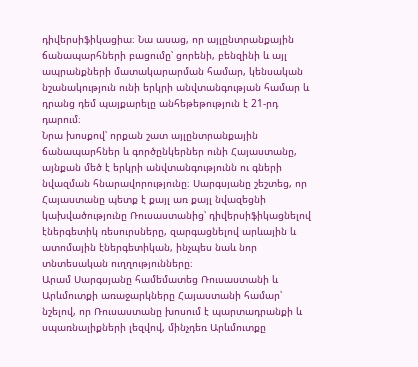դիվերսիֆիկացիա։ Նա ասաց, որ այլընտրանքային ճանապարհների բացումը՝ ցորենի, բենզինի և այլ ապրանքների մատակարարման համար, կենսական նշանակություն ունի երկրի անվտանգության համար և դրանց դեմ պայքարելը անհեթեթություն է 21-րդ դարում։
Նրա խոսքով՝ որքան շատ այլընտրանքային ճանապարհներ և գործընկերներ ունի Հայաստանը, այնքան մեծ է երկրի անվտանգությունն ու գների նվազման հնարավորությունը։ Սարգսյանը շեշտեց, որ Հայաստանը պետք է քայլ առ քայլ նվազեցնի կախվածությունը Ռուսաստանից՝ դիվերսիֆիկացնելով էներգետիկ ռեսուրսները, զարգացնելով արևային և ատոմային էներգետիկան, ինչպես նաև նոր տնտեսական ուղղությունները։
Արամ Սարգսյանը համեմատեց Ռուսաստանի և Արևմուտքի առաջարկները Հայաստանի համար՝ նշելով, որ Ռուսաստանը խոսում է պարտադրանքի և սպառնալիքների լեզվով, մինչդեռ Արևմուտքը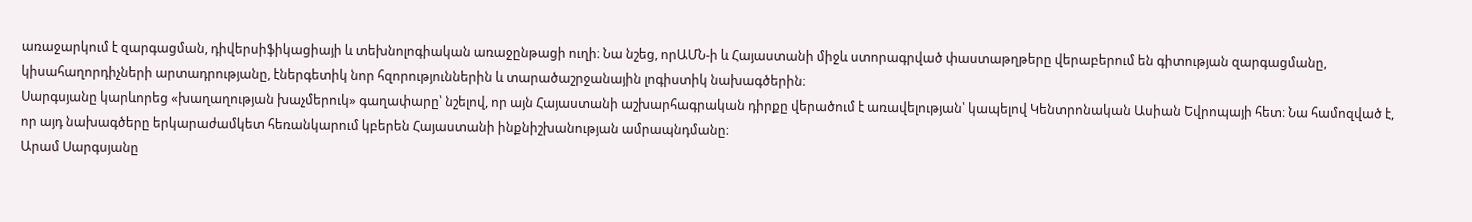առաջարկում է զարգացման, դիվերսիֆիկացիայի և տեխնոլոգիական առաջընթացի ուղի։ Նա նշեց, որԱՄՆ-ի և Հայաստանի միջև ստորագրված փաստաթղթերը վերաբերում են գիտության զարգացմանը, կիսահաղորդիչների արտադրությանը, էներգետիկ նոր հզորություններին և տարածաշրջանային լոգիստիկ նախագծերին։
Սարգսյանը կարևորեց «խաղաղության խաչմերուկ» գաղափարը՝ նշելով, որ այն Հայաստանի աշխարհագրական դիրքը վերածում է առավելության՝ կապելով Կենտրոնական Ասիան Եվրոպայի հետ։ Նա համոզված է, որ այդ նախագծերը երկարաժամկետ հեռանկարում կբերեն Հայաստանի ինքնիշխանության ամրապնդմանը։
Արամ Սարգսյանը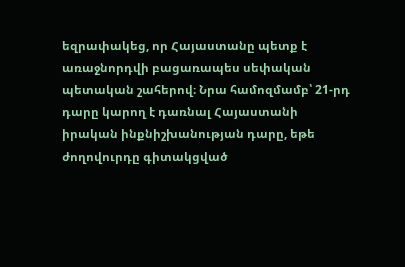եզրափակեց, որ Հայաստանը պետք է առաջնորդվի բացառապես սեփական պետական շահերով։ Նրա համոզմամբ՝ 21-րդ դարը կարող է դառնալ Հայաստանի իրական ինքնիշխանության դարը, եթե ժողովուրդը գիտակցված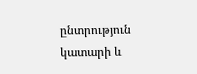ընտրություն կատարի և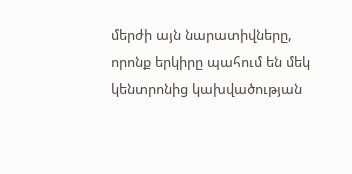մերժի այն նարատիվները, որոնք երկիրը պահում են մեկ կենտրոնից կախվածության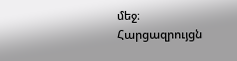մեջ։
Հարցազրույցն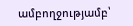ամբողջությամբ՝